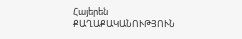Հայերեն
ՔԱՂԱՔԱԿԱՆՈՒԹՅՈՒՆ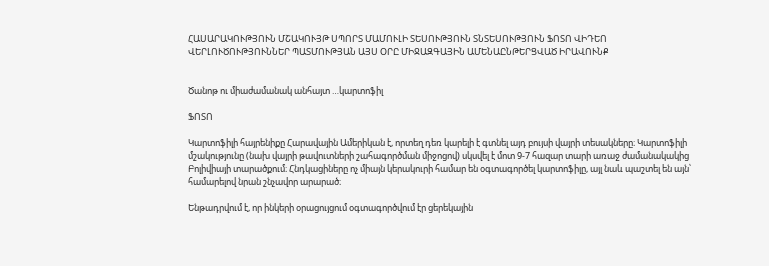ՀԱՍԱՐԱԿՈՒԹՅՈՒՆ ՄՇԱԿՈՒՅԹ ՍՊՈՐՏ ՄԱՄՈՒԼԻ ՏԵՍՈՒԹՅՈՒՆ ՏՆՏԵՍՈՒԹՅՈՒՆ ՖՈՏՈ ՎԻԴԵՈ ՎԵՐԼՈՒԾՈՒԹՅՈՒՆՆԵՐ ՊԱՏՄՈՒԹՅԱՆ ԱՅՍ ՕՐԸ ՄԻՋԱԶԳԱՅԻՆ ԱՄԵՆԱԸՆԹԵՐՑՎԱԾ ԻՐԱՎՈՒՆՔ


Ծանոթ ու միաժամանակ անհայտ …կարտոֆիլ

ՖՈՏՈ

Կարտոֆիլի հայրենիքը Հարավային Ամերիկան է, որտեղ դեռ կարելի է գտնել այդ բույսի վայրի տեսակները։ Կարտոֆիլի մշակությունը (նախ վայրի թավուտների շահագործման միջոցով) սկսվել է մոտ 9-7 հազար տարի առաջ ժամանակակից Բոլիվիայի տարածքում։ Հնդկացիները ոչ միայն կերակուրի համար են օգտագործել կարտոֆիլը, այլ նաև պաշտել են այն՝ համարելով նրան շնչավոր արարած։

Ենթադրվում է, որ ինկերի օրացույցում օգտագործվում էր ցերեկային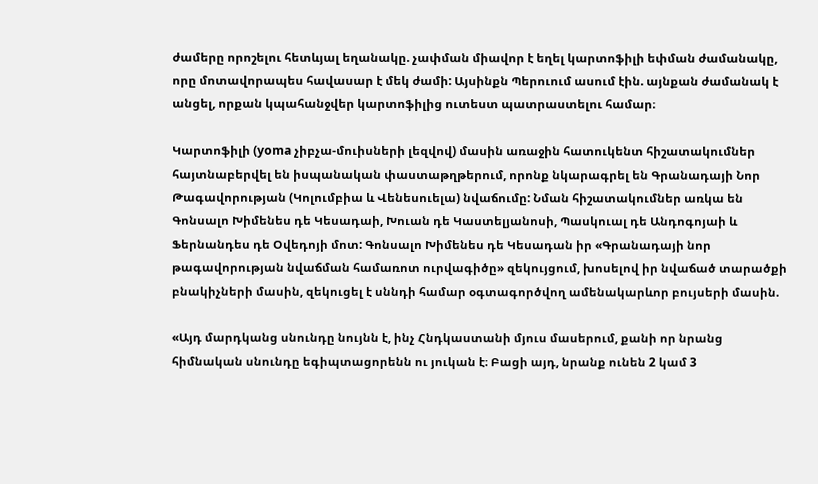ժամերը որոշելու հետևյալ եղանակը. չափման միավոր է եղել կարտոֆիլի եփման ժամանակը, որը մոտավորապես հավասար է մեկ ժամի: Այսինքն Պերուում ասում էին. այնքան ժամանակ է անցել, որքան կպահանջվեր կարտոֆիլից ուտեստ պատրաստելու համար։

Կարտոֆիլի (yoma չիբչա-մուիսների լեզվով) մասին առաջին հատուկենտ հիշատակումներ  հայտնաբերվել են իսպանական փաստաթղթերում, որոնք նկարագրել են Գրանադայի Նոր Թագավորության (Կոլումբիա և Վենեսուելա) նվաճումը: Նման հիշատակումներ առկա են Գոնսալո Խիմենես դե Կեսադաի, Խուան դե Կաստելյանոսի, Պասկուալ դե Անդոգոյաի և Ֆերնանդես դե Օվեդոյի մոտ: Գոնսալո Խիմենես դե Կեսադան իր «Գրանադայի նոր թագավորության նվաճման համառոտ ուրվագիծը» զեկույցում, խոսելով իր նվաճած տարածքի բնակիչների մասին, զեկուցել է սննդի համար օգտագործվող ամենակարևոր բույսերի մասին.

«Այդ մարդկանց սնունդը նույնն է, ինչ Հնդկաստանի մյուս մասերում, քանի որ նրանց հիմնական սնունդը եգիպտացորենն ու յուկան է։ Բացի այդ, նրանք ունեն 2 կամ 3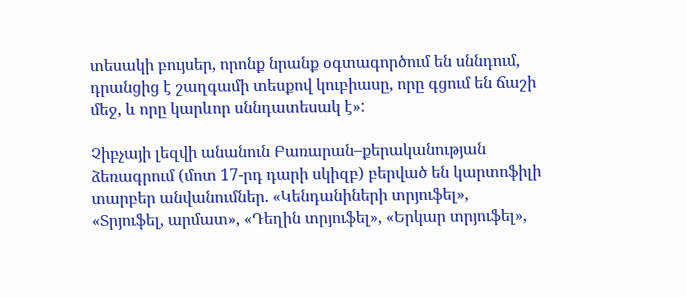տեսակի բույսեր, որոնք նրանք օգտագործում են սննդում, դրանցից է շաղգամի տեսքով կուբիասը, որը գցում են ճաշի մեջ, և որը կարևոր սննդատեսակ է»:

Չիբչայի լեզվի անանուն Բառարան–քերականության ձեռագրում (մոտ 17-րդ դարի սկիզբ) բերված են կարտոֆիլի տարբեր անվանումներ. «Կենդանիների տրյուֆել», «Տրյուֆել, արմատ», «Դեղին տրյուֆել», «Երկար տրյուֆել»,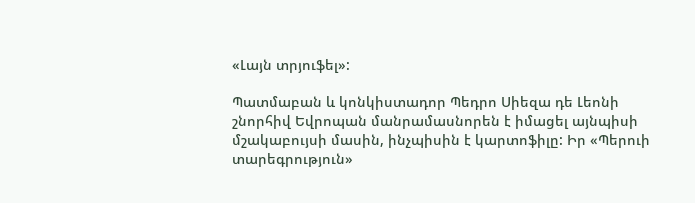«Լայն տրյուֆել»:

Պատմաբան և կոնկիստադոր Պեդրո Սիեզա դե Լեոնի շնորհիվ Եվրոպան մանրամասնորեն է իմացել այնպիսի մշակաբույսի մասին, ինչպիսին է կարտոֆիլը: Իր «Պերուի տարեգրություն»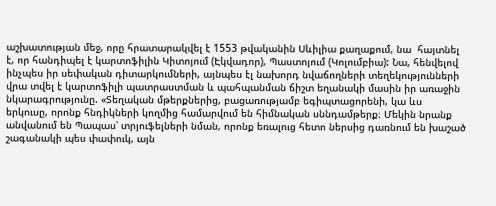աշխատության մեջ, որը հրատարակվել է 1553 թվականին Սևիլիա քաղաքում, նա  հայտնել է, որ հանդիպել է կարտոֆիլին Կիտոյում (Էկվադոր), Պաստոյում (Կոլումբիա): Նա, հենվելով ինչպես իր սեփական դիտարկումների, այնպես էլ նախորդ նվաճողների տեղեկությունների վրա տվել է կարտոֆիլի պատրաստման և պահպանման ճիշտ եղանակի մասին իր առաջին նկարագրությունը. «Տեղական մթերքներից, բացառությամբ եգիպտացորենի, կա ևս երկուսը, որոնք հնդիկների կողմից համարվում են հիմնական սննդամթերք։ Մեկին նրանք անվանում են Պապաս՝ տրյուֆելների նման, որոնք եռալուց հետո ներսից դառնում են խաշած շագանակի պես փափուկ, այն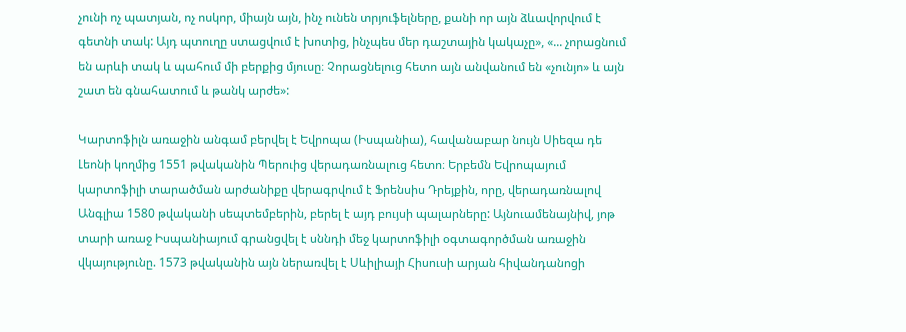չունի ոչ պատյան, ոչ ոսկոր, միայն այն, ինչ ունեն տրյուֆելները, քանի որ այն ձևավորվում է գետնի տակ: Այդ պտուղը ստացվում է խոտից, ինչպես մեր դաշտային կակաչը», «... չորացնում են արևի տակ և պահում մի բերքից մյուսը։ Չորացնելուց հետո այն անվանում են «չունյո» և այն շատ են գնահատում և թանկ արժե»:

Կարտոֆիլն առաջին անգամ բերվել է Եվրոպա (Իսպանիա), հավանաբար նույն Սիեզա դե Լեոնի կողմից 1551 թվականին Պերուից վերադառնալուց հետո։ Երբեմն Եվրոպայում կարտոֆիլի տարածման արժանիքը վերագրվում է Ֆրենսիս Դրեյքին, որը, վերադառնալով Անգլիա 1580 թվականի սեպտեմբերին, բերել է այդ բույսի պալարները: Այնուամենայնիվ, յոթ տարի առաջ Իսպանիայում գրանցվել է սննդի մեջ կարտոֆիլի օգտագործման առաջին վկայությունը. 1573 թվականին այն ներառվել է Սևիլիայի Հիսուսի արյան հիվանդանոցի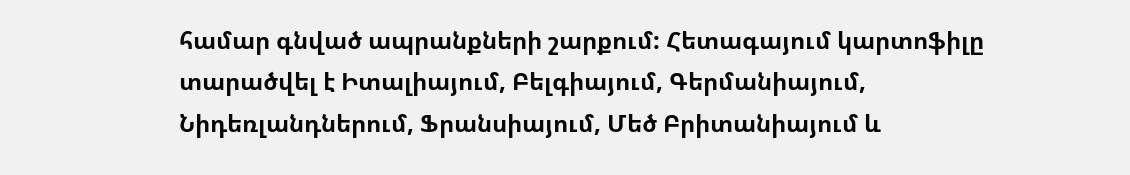համար գնված ապրանքների շարքում: Հետագայում կարտոֆիլը տարածվել է Իտալիայում, Բելգիայում, Գերմանիայում, Նիդեռլանդներում, Ֆրանսիայում, Մեծ Բրիտանիայում և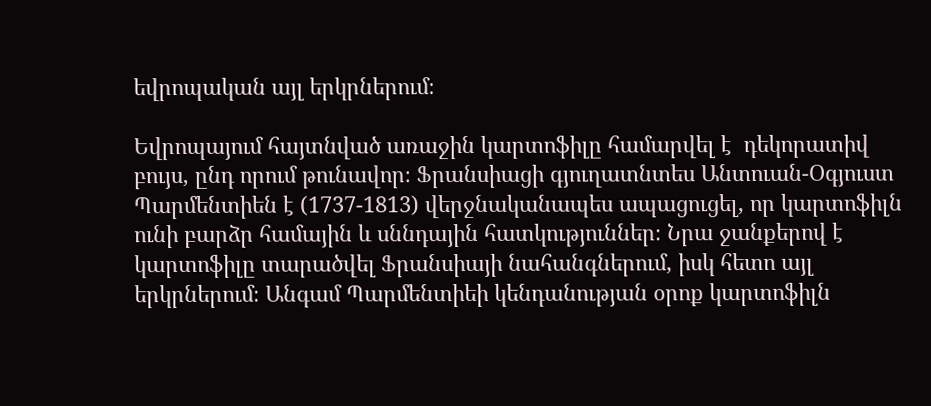եվրոպական այլ երկրներում։

Եվրոպայում հայտնված առաջին կարտոֆիլը համարվել է  դեկորատիվ բույս, ընդ որում թունավոր։ Ֆրանսիացի գյուղատնտես Անտուան-Օգյուստ Պարմենտիեն է (1737-1813) վերջնականապես ապացուցել, որ կարտոֆիլն ունի բարձր համային և սննդային հատկություններ։ Նրա ջանքերով է կարտոֆիլը տարածվել Ֆրանսիայի նահանգներում, իսկ հետո այլ երկրներում։ Անգամ Պարմենտիեի կենդանության օրոք կարտոֆիլն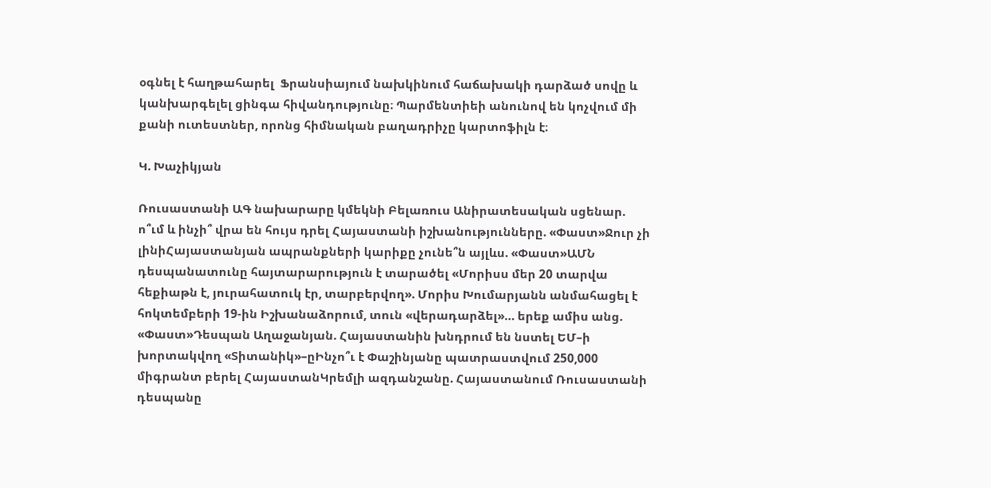օգնել է հաղթահարել  Ֆրանսիայում նախկինում հաճախակի դարձած սովը և կանխարգելել ցինգա հիվանդությունը։ Պարմենտիեի անունով են կոչվում մի քանի ուտեստներ, որոնց հիմնական բաղադրիչը կարտոֆիլն է։

Կ. Խաչիկյան

Ռուսաստանի ԱԳ նախարարը կմեկնի Բելառուս Անիրատեսական սցենար. ո՞ւմ և ինչի՞ վրա են հույս դրել Հայաստանի իշխանությունները. «Փաստ»Ջուր չի լինիՀայաստանյան ապրանքների կարիքը չունե՞ն այլևս. «Փաստ»ԱՄՆ դեսպանատունը հայտարարություն է տարածել «Մորիսս մեր 20 տարվա հեքիաթն է, յուրահատուկ էր, տարբերվող». Մորիս Խումարյանն անմահացել է հոկտեմբերի 19-ին Իշխանաձորում, տուն «վերադարձել»… երեք ամիս անց. «Փաստ»Դեսպան Աղաջանյան. Հայաստանին խնդրում են նստել ԵՄ–ի խորտակվող «Տիտանիկ»–ըԻնչո՞ւ է Փաշինյանը պատրաստվում 250,000 միգրանտ բերել ՀայաստանԿրեմլի ազդանշանը. Հայաստանում Ռուսաստանի դեսպանը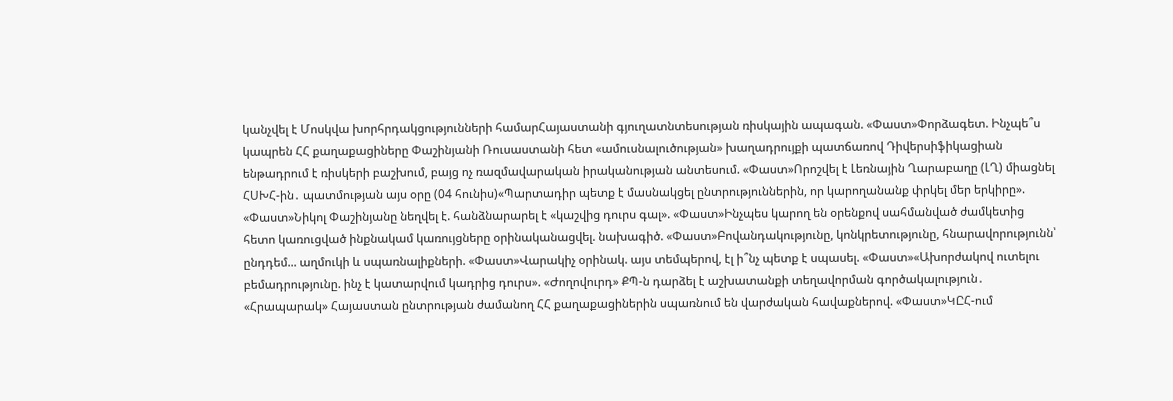կանչվել է Մոսկվա խորհրդակցությունների համարՀայաստանի գյուղատնտեսության ռիսկային ապագան. «Փաստ»Փորձագետ. Ինչպե՞ս կապրեն ՀՀ քաղաքացիները Փաշինյանի Ռուսաստանի հետ «ամուսնալուծության» խաղադրույքի պատճառով Դիվերսիֆիկացիան ենթադրում է ռիսկերի բաշխում, բայց ոչ ռազմավարական իրականության անտեսում. «Փաստ»Որոշվել է Լեռնային Ղարաբաղը (ԼՂ) միացնել ՀՍԽՀ-ին․ պատմության այս օրը (04 հունիս)«Պարտադիր պետք է մասնակցել ընտրություններին, որ կարողանանք փրկել մեր երկիրը». «Փաստ»Նիկոլ Փաշինյանը նեղվել է. հանձնարարել է «կաշվից դուրս գալ». «Փաստ»Ինչպես կարող են օրենքով սահմանված ժամկետից հետո կառուցված ինքնակամ կառույցները օրինականացվել. նախագիծ. «Փաստ»Բովանդակությունը, կոնկրետությունը, հնարավորությունն՝ ընդդեմ... աղմուկի և սպառնալիքների. «Փաստ»Վարակիչ օրինակ. այս տեմպերով, էլ ի՞նչ պետք է սպասել. «Փաստ»«Ախորժակով ուտելու բեմադրությունը. ինչ է կատարվում կադրից դուրս». «Ժողովուրդ» ՔՊ-ն դարձել է աշխատանքի տեղավորման գործակալություն․ «Հրապարակ» Հայաստան ընտրության ժամանող ՀՀ քաղաքացիներին սպառնում են վարժական հավաքներով. «Փաստ»ԿԸՀ-ում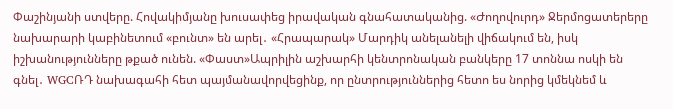Փաշինյանի ստվերը. Հովակիմյանը խուսափեց իրավական գնահատականից. «Ժողովուրդ» Ջերմոցատերերը նախարարի կաբինետում «բունտ» են արել․ «Հրապարակ» Մարդիկ անելանելի վիճակում են, իսկ իշխանությունները թքած ունեն. «Փաստ»Ապրիլին աշխարհի կենտրոնական բանկերը 17 տոննա ոսկի են գնել․ WGCՌԴ նախագահի հետ պայմանավորվեցինք, որ ընտրություններից հետո ես նորից կմեկնեմ և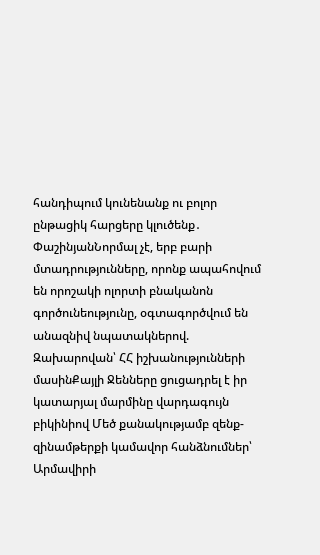հանդիպում կունենանք ու բոլոր ընթացիկ հարցերը կլուծենք․ ՓաշինյանՆորմալ չէ, երբ բարի մտադրությունները, որոնք ապահովում են որոշակի ոլորտի բնականոն գործունեությունը, օգտագործվում են անազնիվ նպատակներով. Զախարովան՝ ՀՀ իշխանությունների մասինՔայլի Ջենները ցուցադրել է իր կատարյալ մարմինը վարդագույն բիկինիով Մեծ քանակությամբ զենք-զինամթերքի կամավոր հանձնումներ՝ Արմավիրի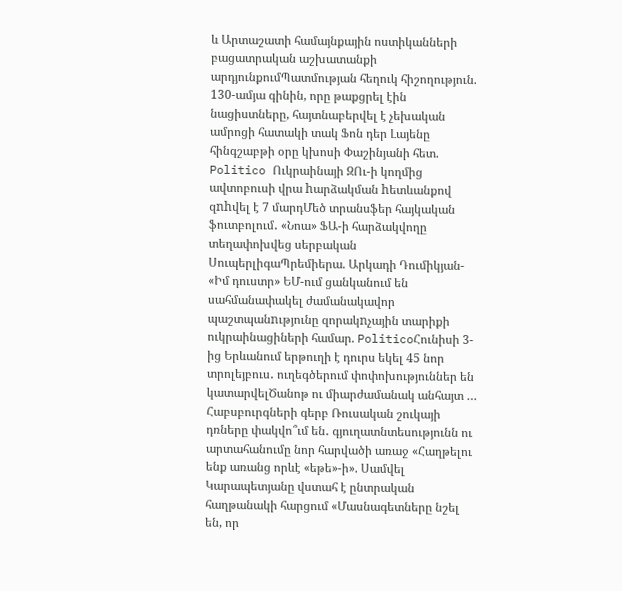և Արտաշատի համայնքային ոստիկանների բացատրական աշխատանքի արդյունքումՊատմության հեղուկ հիշողություն. 130-ամյա գինին, որը թաքցրել էին նացիստները, հայտնաբերվել է չեխական ամրոցի հատակի տակ Ֆոն դեր Լայենը հինգշաբթի օրը կխոսի Փաշինյանի հետ. Politico Ուկրաինայի ԶՈւ-ի կողմից ավտոբուսի վրա hարձակման hետևանքով զnhվել է 7 մարդՄեծ տրանսֆեր հայկական ֆուտբոլում․ «Նոա» ՖԱ-ի հարձակվողը տեղափոխվեց սերբական ՍուպերլիգաՊրեմիերա. Արկադի Դումիկյան- «Իմ դուստր» ԵՄ-ում ցանկանում են սահմանափակել ժամանակավոր պաշտպանnւթյունը զորակnչային տարիքի ուկրաինացիների համար. PoliticoՀունիսի 3-ից Երևանում երթուղի է դուրս եկել 45 նոր տրոլեյբուս․ ուղեգծերում փոփոխություններ են կատարվելԾանոթ ու միարժամանակ անհայտ … Հաբսբուրգների գերբ Ռուսական շուկայի դռները փակվո՞ւմ են․ գյուղատնտեսությունն ու արտահանումը նոր հարվածի առաջ «Հաղթելու ենք առանց որևէ «եթե»-ի». Սամվել Կարապետյանը վստահ է ընտրական հաղթանակի հարցում «Մասնագետները նշել են, որ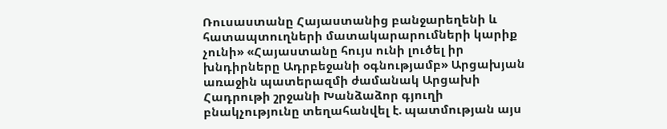Ռուսաստանը Հայաստանից բանջարեղենի և հատապտուղների մատակարարումների կարիք չունի» «Հայաստանը հույս ունի լուծել իր խնդիրները Ադրբեջանի օգնությամբ» Արցախյան առաջին պատերազմի ժամանակ Արցախի Հադրութի շրջանի Խանձաձոր գյուղի բնակչությունը տեղահանվել է. պատմության այս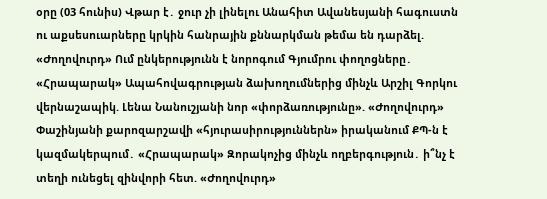օրը (03 հունիս) Վթար է․ ջուր չի լինելու Անահիտ Ավանեսյանի հագուստն ու աքսեսուարները կրկին հանրային քննարկման թեմա են դարձել. «Ժողովուրդ» Ում ընկերությունն է նորոգում Գյումրու փողոցները․ «Հրապարակ» Ապահովագրության ձախողումներից մինչև Արշիլ Գորկու վերնաշապիկ. Լենա Նանուշյանի նոր «փորձառությունը». «Ժողովուրդ» Փաշինյանի քարոզարշավի «հյուրասիրություններն» իրականում ՔՊ-ն է կազմակերպում․ «Հրապարակ» Զորակոչից մինչև ողբերգություն․ ի՞նչ է տեղի ունեցել զինվորի հետ. «Ժողովուրդ»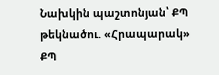Նախկին պաշտոնյան՝ ՔՊ թեկնածու. «Հրապարակ» ՔՊ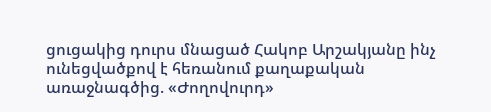ցուցակից դուրս մնացած Հակոբ Արշակյանը ինչ ունեցվածքով է հեռանում քաղաքական առաջնագծից. «Ժողովուրդ»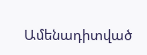Ամենադիտված